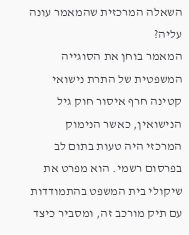השאלה המרכזית שהמאמר עונה עליה?
המאמר בוחן את הסוגייה המשפטית של התרת נישואי קטינה חרף איסור חוק גיל הנישואין, כאשר הנימוק המרכזי היה טעות בתום לב בפרסום רשמי. הוא מפרט את שיקולי בית המשפט בהתמודדות עם תיק מורכב זה, ומסביר כיצד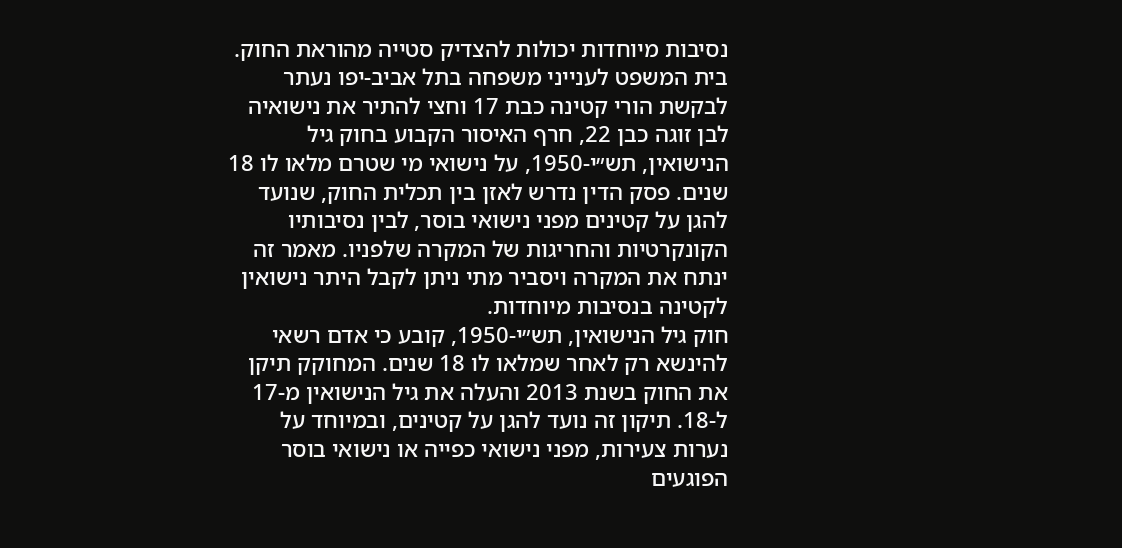נסיבות מיוחדות יכולות להצדיק סטייה מהוראת החוק.
בית המשפט לענייני משפחה בתל אביב-יפו נעתר לבקשת הורי קטינה כבת 17 וחצי להתיר את נישואיה לבן זוגה כבן 22, חרף האיסור הקבוע בחוק גיל הנישואין, תש״י-1950, על נישואי מי שטרם מלאו לו 18 שנים. פסק הדין נדרש לאזן בין תכלית החוק, שנועד להגן על קטינים מפני נישואי בוסר, לבין נסיבותיו הקונקרטיות והחריגות של המקרה שלפניו. מאמר זה ינתח את המקרה ויסביר מתי ניתן לקבל היתר נישואין לקטינה בנסיבות מיוחדות.
חוק גיל הנישואין, תש״י-1950, קובע כי אדם רשאי להינשא רק לאחר שמלאו לו 18 שנים. המחוקק תיקן את החוק בשנת 2013 והעלה את גיל הנישואין מ-17 ל-18. תיקון זה נועד להגן על קטינים, ובמיוחד על נערות צעירות, מפני נישואי כפייה או נישואי בוסר הפוגעים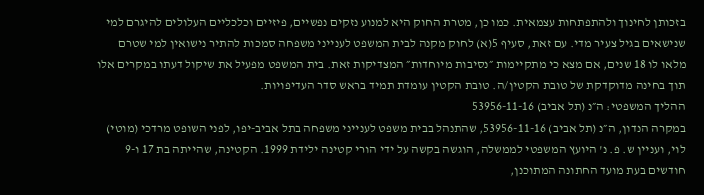בזכותן לחינוך ולהתפתחות עצמאית. כמו כן, מטרת החוק היא למנוע נזקים נפשיים, פיזיים וכלכליים העלולים להיגרם למי שנישאים בגיל צעיר מדי. עם זאת, סעיף 5(א) לחוק מקנה לבית המשפט לענייני משפחה סמכות להתיר נישואין למי שטרם מלאו לו 18 שנים, אם מצא כי מתקיימות ״נסיבות מיוחדות״ המצדיקות זאת. בית המשפט מפעיל את שיקול דעתו במקרים אלו תוך בחינה מדוקדקת של טובת הקטין/ה. טובת הקטין עומדת תמיד בראש סדר העדיפויות.
ההליך המשפטי: ה״נ (תל אביב) 53956-11-16
במקרה הנדון, ה״נ (תל אביב) 53956-11-16, שהתנהל בבית משפט לענייני משפחה בתל אביב-יפו, לפני השופט מרדכי (מוטי) לוי, ועניין ש. פ. נ' היועץ המשפטי לממשלה, הוגשה בקשה על ידי הורי קטינה ילידת 1999. הקטינה, שהייתה בת 17 ו-9 חודשים בעת מועד החתונה המתוכנן,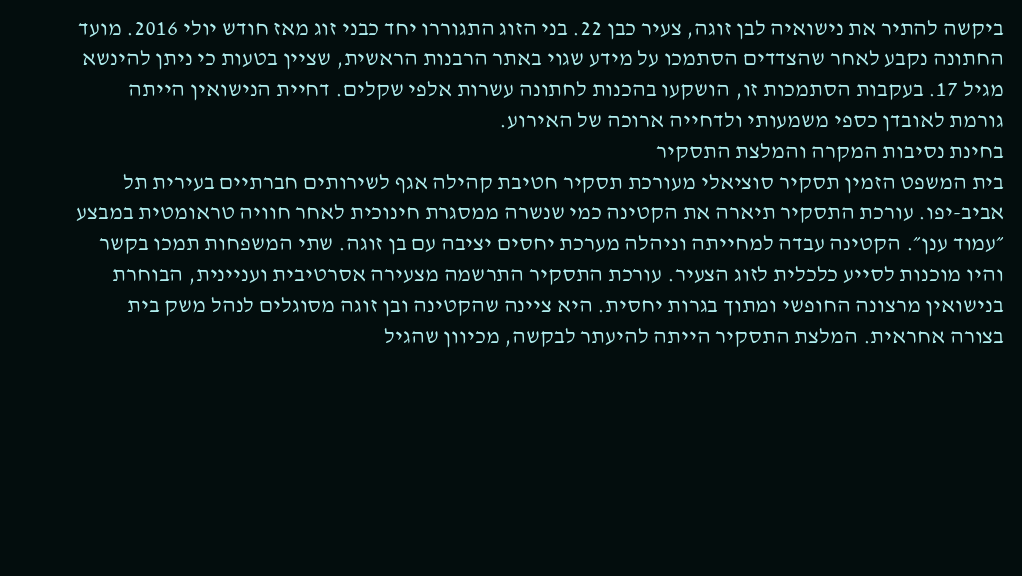ביקשה להתיר את נישואיה לבן זוגה, צעיר כבן 22. בני הזוג התגוררו יחד כבני זוג מאז חודש יולי 2016. מועד החתונה נקבע לאחר שהצדדים הסתמכו על מידע שגוי באתר הרבנות הראשית, שציין בטעות כי ניתן להינשא מגיל 17. בעקבות הסתמכות זו, הושקעו בהכנות לחתונה עשרות אלפי שקלים. דחיית הנישואין הייתה גורמת לאובדן כספי משמעותי ולדחייה ארוכה של האירוע.
בחינת נסיבות המקרה והמלצת התסקיר
בית המשפט הזמין תסקיר סוציאלי מעורכת תסקיר חטיבת קהילה אגף לשירותים חברתיים בעירית תל אביב-יפו. עורכת התסקיר תיארה את הקטינה כמי שנשרה ממסגרת חינוכית לאחר חוויה טראומטית במבצע ״עמוד ענן״. הקטינה עבדה למחייתה וניהלה מערכת יחסים יציבה עם בן זוגה. שתי המשפחות תמכו בקשר והיו מוכנות לסייע כלכלית לזוג הצעיר. עורכת התסקיר התרשמה מצעירה אסרטיבית ועניינית, הבוחרת בנישואין מרצונה החופשי ומתוך בגרות יחסית. היא ציינה שהקטינה ובן זוגה מסוגלים לנהל משק בית בצורה אחראית. המלצת התסקיר הייתה להיעתר לבקשה, מכיוון שהגיל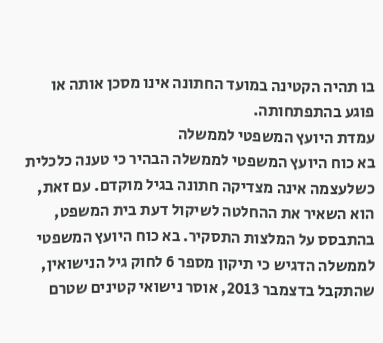בו תהיה הקטינה במועד החתונה אינו מסכן אותה או פוגע בהתפתחותה.
עמדת היועץ המשפטי לממשלה
בא כוח היועץ המשפטי לממשלה הבהיר כי טענה כלכלית כשלעצמה אינה מצדיקה חתונה בגיל מוקדם. עם זאת, הוא השאיר את ההחלטה לשיקול דעת בית המשפט, בהתבסס על המלצות התסקיר. בא כוח היועץ המשפטי לממשלה הדגיש כי תיקון מספר 6 לחוק גיל הנישואין, שהתקבל בדצמבר 2013, אוסר נישואי קטינים שטרם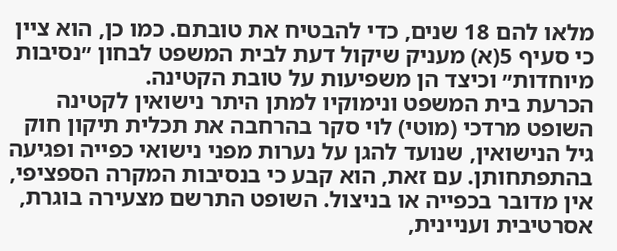מלאו להם 18 שנים, כדי להבטיח את טובתם. כמו כן, הוא ציין כי סעיף 5(א) מעניק שיקול דעת לבית המשפט לבחון ״נסיבות מיוחדות״ וכיצד הן משפיעות על טובת הקטינה.
הכרעת בית המשפט ונימוקיו למתן היתר נישואין לקטינה
השופט מרדכי (מוטי) לוי סקר בהרחבה את תכלית תיקון חוק גיל הנישואין, שנועד להגן על נערות מפני נישואי כפייה ופגיעה בהתפתחותן. עם זאת, הוא קבע כי בנסיבות המקרה הספציפי, אין מדובר בכפייה או בניצול. השופט התרשם מצעירה בוגרת, אסרטיבית ועניינית,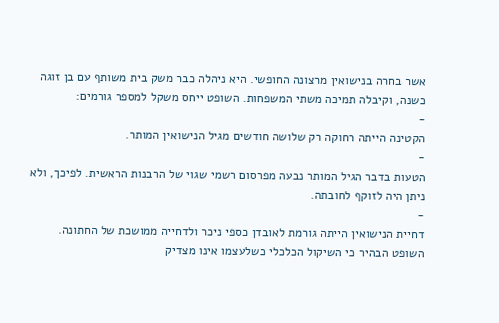אשר בחרה בנישואין מרצונה החופשי. היא ניהלה כבר משק בית משותף עם בן זוגה כשנה, וקיבלה תמיכה משתי המשפחות. השופט ייחס משקל למספר גורמים:
-
הקטינה הייתה רחוקה רק שלושה חודשים מגיל הנישואין המותר.
-
הטעות בדבר הגיל המותר נבעה מפרסום רשמי שגוי של הרבנות הראשית. לפיכך, ולא ניתן היה לזוקף לחובתה.
-
דחיית הנישואין הייתה גורמת לאובדן כספי ניכר ולדחייה ממושכת של החתונה.
השופט הבהיר כי השיקול הכלכלי כשלעצמו אינו מצדיק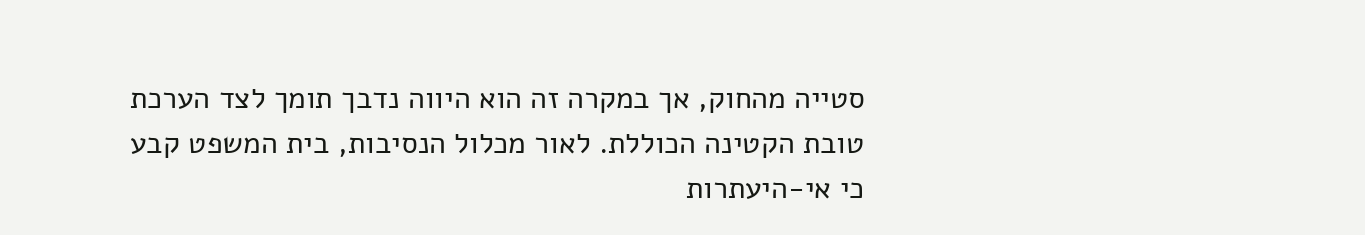סטייה מהחוק, אך במקרה זה הוא היווה נדבך תומך לצד הערכת טובת הקטינה הכוללת. לאור מכלול הנסיבות, בית המשפט קבע כי אי-היעתרות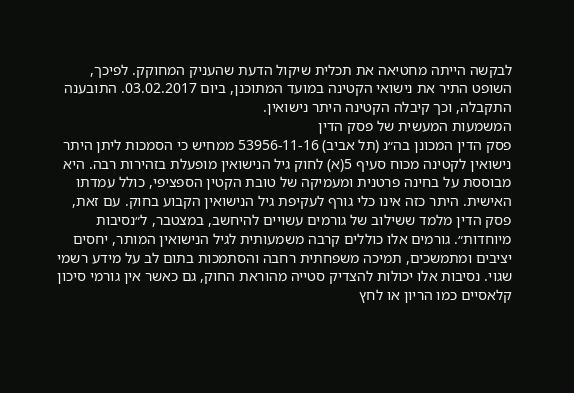לבקשה הייתה מחטיאה את תכלית שיקול הדעת שהעניק המחוקק. לפיכך, השופט התיר את נישואי הקטינה במועד המתוכנן, ביום 03.02.2017. התובענה התקבלה, וכך קיבלה הקטינה היתר נישואין.
המשמעות המעשית של פסק הדין
פסק הדין המכונן בה״נ (תל אביב) 53956-11-16 ממחיש כי הסמכות ליתן היתר נישואין לקטינה מכוח סעיף 5(א) לחוק גיל הנישואין מופעלת בזהירות רבה. היא מבוססת על בחינה פרטנית ומעמיקה של טובת הקטין הספציפי, כולל עמדתו האישית. היתר כזה אינו כלי גורף לעקיפת גיל הנישואין הקבוע בחוק. עם זאת, פסק הדין מלמד ששילוב של גורמים עשויים להיחשב, במצטבר, ל״נסיבות מיוחדות״. גורמים אלו כוללים קרבה משמעותית לגיל הנישואין המותר, יחסים יציבים ומתמשכים, תמיכה משפחתית רחבה והסתמכות בתום לב על מידע רשמי שגוי. נסיבות אלו יכולות להצדיק סטייה מהוראת החוק, גם כאשר אין גורמי סיכון קלאסיים כמו הריון או לחץ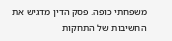משפחתי כופה. פסק הדין מדגיש את החשיבות של התחקות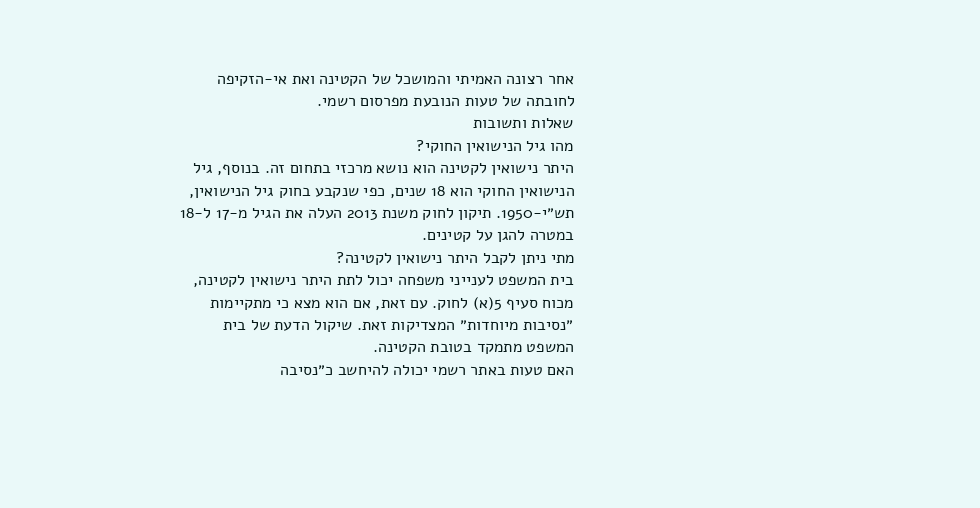אחר רצונה האמיתי והמושכל של הקטינה ואת אי-הזקיפה לחובתה של טעות הנובעת מפרסום רשמי.
שאלות ותשובות
מהו גיל הנישואין החוקי?
היתר נישואין לקטינה הוא נושא מרכזי בתחום זה. בנוסף, גיל הנישואין החוקי הוא 18 שנים, כפי שנקבע בחוק גיל הנישואין, תש״י-1950. תיקון לחוק משנת 2013 העלה את הגיל מ-17 ל-18 במטרה להגן על קטינים.
מתי ניתן לקבל היתר נישואין לקטינה?
בית המשפט לענייני משפחה יכול לתת היתר נישואין לקטינה, מכוח סעיף 5(א) לחוק. עם זאת, אם הוא מצא כי מתקיימות ״נסיבות מיוחדות״ המצדיקות זאת. שיקול הדעת של בית המשפט מתמקד בטובת הקטינה.
האם טעות באתר רשמי יכולה להיחשב כ״נסיבה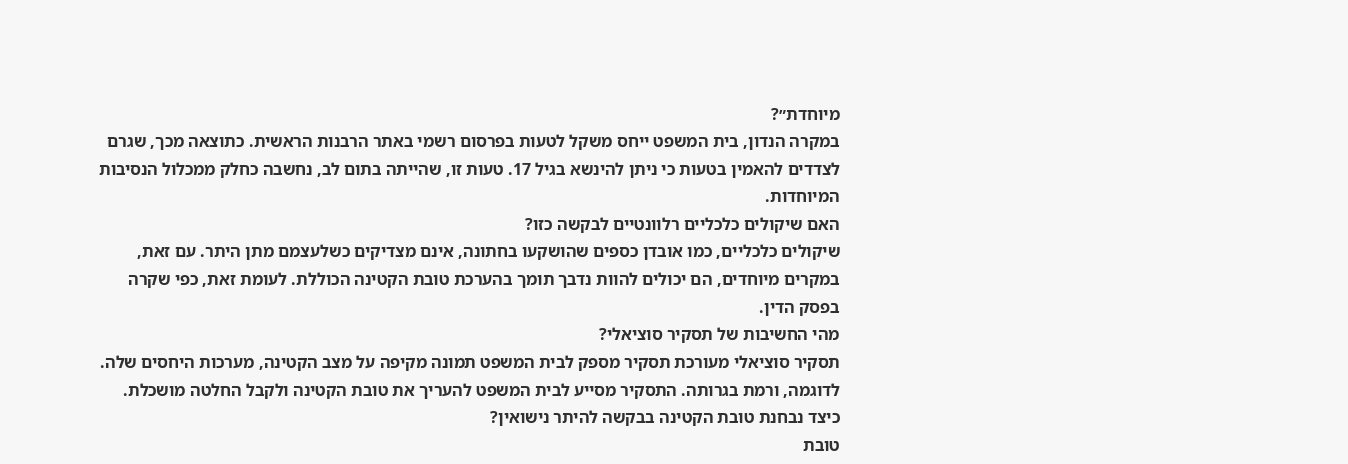מיוחדת״?
במקרה הנדון, בית המשפט ייחס משקל לטעות בפרסום רשמי באתר הרבנות הראשית. כתוצאה מכך, שגרם לצדדים להאמין בטעות כי ניתן להינשא בגיל 17. טעות זו, שהייתה בתום לב, נחשבה כחלק ממכלול הנסיבות המיוחדות.
האם שיקולים כלכליים רלוונטיים לבקשה כזו?
שיקולים כלכליים, כמו אובדן כספים שהושקעו בחתונה, אינם מצדיקים כשלעצמם מתן היתר. עם זאת, במקרים מיוחדים, הם יכולים להוות נדבך תומך בהערכת טובת הקטינה הכוללת. לעומת זאת, כפי שקרה בפסק הדין.
מהי החשיבות של תסקיר סוציאלי?
תסקיר סוציאלי מעורכת תסקיר מספק לבית המשפט תמונה מקיפה על מצב הקטינה, מערכות היחסים שלה. לדוגמה, ורמת בגרותה. התסקיר מסייע לבית המשפט להעריך את טובת הקטינה ולקבל החלטה מושכלת.
כיצד נבחנת טובת הקטינה בבקשה להיתר נישואין?
טובת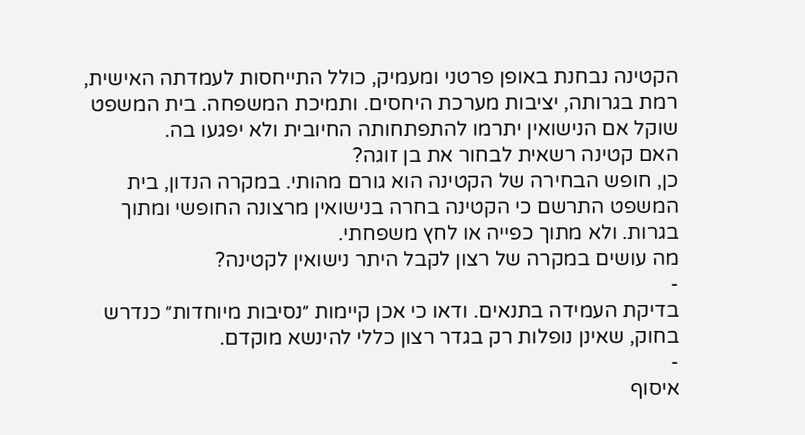הקטינה נבחנת באופן פרטני ומעמיק, כולל התייחסות לעמדתה האישית, רמת בגרותה, יציבות מערכת היחסים. ותמיכת המשפחה. בית המשפט שוקל אם הנישואין יתרמו להתפתחותה החיובית ולא יפגעו בה.
האם קטינה רשאית לבחור את בן זוגה?
כן, חופש הבחירה של הקטינה הוא גורם מהותי. במקרה הנדון, בית המשפט התרשם כי הקטינה בחרה בנישואין מרצונה החופשי ומתוך בגרות. ולא מתוך כפייה או לחץ משפחתי.
מה עושים במקרה של רצון לקבל היתר נישואין לקטינה?
-
בדיקת העמידה בתנאים. ודאו כי אכן קיימות ״נסיבות מיוחדות״ כנדרש בחוק, שאינן נופלות רק בגדר רצון כללי להינשא מוקדם.
-
איסוף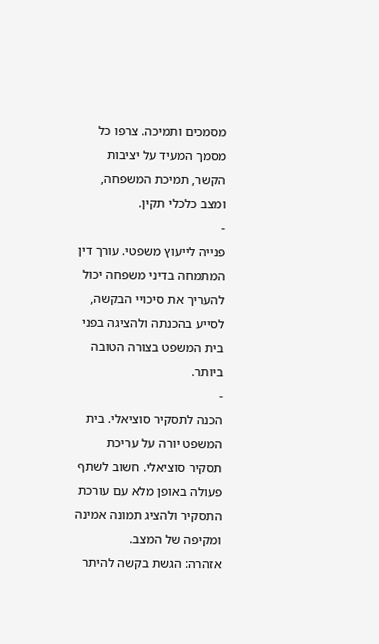מסמכים ותמיכה. צרפו כל מסמך המעיד על יציבות הקשר, תמיכת המשפחה, ומצב כלכלי תקין.
-
פנייה לייעוץ משפטי. עורך דין המתמחה בדיני משפחה יכול להעריך את סיכויי הבקשה, לסייע בהכנתה ולהציגה בפני בית המשפט בצורה הטובה ביותר.
-
הכנה לתסקיר סוציאלי. בית המשפט יורה על עריכת תסקיר סוציאלי. חשוב לשתף פעולה באופן מלא עם עורכת התסקיר ולהציג תמונה אמינה ומקיפה של המצב.
אזהרה: הגשת בקשה להיתר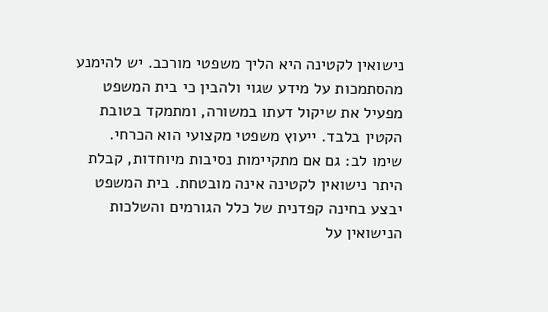נישואין לקטינה היא הליך משפטי מורכב. יש להימנע מהסתמכות על מידע שגוי ולהבין כי בית המשפט מפעיל את שיקול דעתו במשורה, ומתמקד בטובת הקטין בלבד. ייעוץ משפטי מקצועי הוא הכרחי.
שימו לב: גם אם מתקיימות נסיבות מיוחדות, קבלת היתר נישואין לקטינה אינה מובטחת. בית המשפט יבצע בחינה קפדנית של כלל הגורמים והשלכות הנישואין על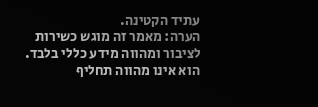עתיד הקטינה.
הערה: מאמר זה מוגש כשירות לציבור ומהווה מידע כללי בלבד. הוא אינו מהווה תחליף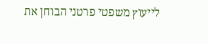לייעוץ משפטי פרטני הבוחן את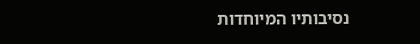נסיבותיו המיוחדות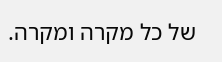של כל מקרה ומקרה.